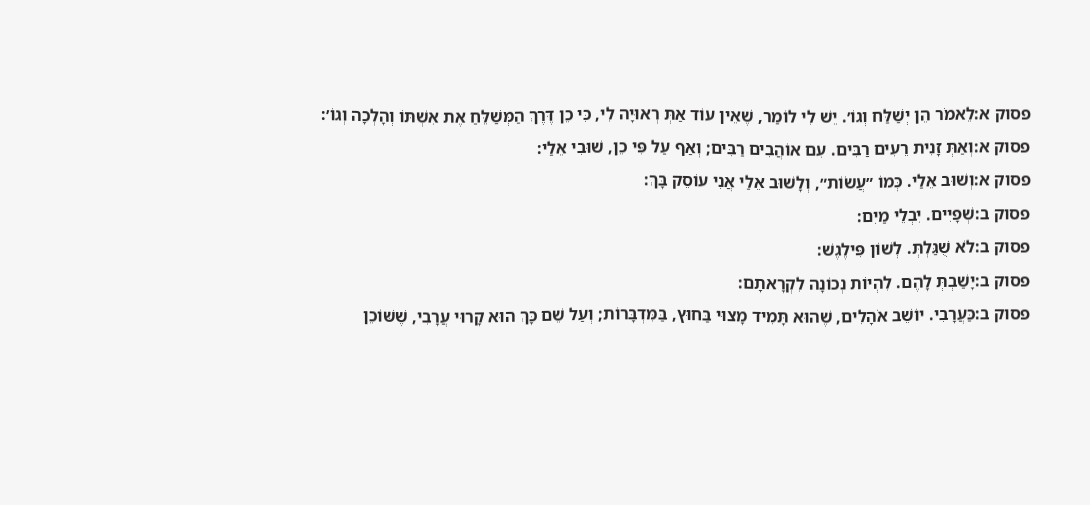פסוק א:לֵאמֹר הֵן יְשַׁלַּח וְגוֹ׳. יֵשׁ לִי לוֹמַר, שֶׁאֵין עוֹד אַתְּ רְאוּיָה לִי, כִּי כֵן דֶּרֶךְ הַמְּשַׁלֵּחַ אֶת אִשְׁתּוֹ וְהָלְכָה וְגוֹ׳:
פסוק א:וְאַתְּ זָנִית רֵעִים רַבִּים. עִם אוֹהֲבִים רַבִּים; וְאַף עַל פִּי כֵן, שׁוּבִי אֵלַי:
פסוק א:וְשׁוּב אֵלַי. כְּמוֹ ״עֲשׂוֹת״, וְלָשׁוּב אֵלַי אֲנִי עוֹסֵק בָּךְ:
פסוק ב:שְׁפָיִים. יִבְלֵי מַיִם:
פסוק ב:לֹא שֻׁגַּלְתְּ. לְשׁוֹן פִּילֶגֶשׁ:
פסוק ב:יָשַׁבְתְּ לָהֶם. לִהְיוֹת נְכוֹנָה לִקְרָאתָם:
פסוק ב:כַּעֲרָבִי. יוֹשֵׁב אֹהָלִים, שֶׁהוּא תָּמִיד מָצוּי בַּחוּץ, בַּמִּדְבָּרוֹת; וְעַל שֵׁם כָּךְ הוּא קָרוּי עֲרָבִי, שֶׁשּׁוֹכֵן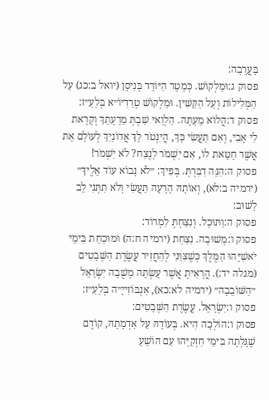בָּעֲרָבָה:
פסוק ג:וּמַלְקוֹשׁ. כְּמָטָר הַיּוֹרֵד בְּנִיסָן (יואל ב:כג) עַל הַמְּלִילוֹת וְעַל הַקַּשִּׁין. וּמַלְקוֹשׁ טְרַדִיוֹ״א בְּלַעַ״ז:
פסוק ד:הֲלוֹא מֵעַתָּה. הַלְוַאי שַׁבְתְּ מֵרָעָתֵךְ וְקָרָאת לִי אָבִי, וְאִם תַּעֲשִׂי כָּךְ, הֲיִנְטֹר לָךְ אֲדוֹנַיִךְ לְעוֹלָם אֵת אֲשֶׁר חָטָאת לוֹ, אִם יִשְׁמֹר לָנֶצַח? לֹא יִשְׁמֹר!
פסוק ה:הִנֵּה דִבַּרְתְּ. בְּפִיךְ: ״לֹא נָבוֹא עוֹד אֵלֶיךָ״ (ירמיה ב:לא), וְאוֹתָהּ הָרָעָה תַּעֲשִׂי וְלֹא תִתְּנִי לֵב לָשׁוּב:
פסוק ה:וַתּוּכָל. וְנִצַּחְתְּ לִמְרוֹד:
פסוק ו:מְשׁוּבָה. נִצַּחַת (ירמיה ח:ה) וּמוּכַחַת בִּימֵי יֹאשִׁיָּהוּ הַמֶּלֶךְ כְּשֶׁצִּוַּנִי לְהַחֲזִיר עֲשֶׂרֶת הַשְּׁבָטִים (מגלה יד:). הֲרָאִיתָ אֲשֶׁר עָשְׂתָה מְשֻׁבָה יִשְׂרָאֵל ״הַשּׁוֹבֵבָה״ (ירמיה לא:כא), אַנְבּוֹזִייָ״ה בְּלַעַ״ז:
פסוק ו:יִשְׂרָאֵל. עֲשֶׂרֶת הַשְּׁבָטִים:
פסוק ו:הוֹלְכָה הִיא. בְּעוֹדָהּ עַל אַדְמָתָהּ, קוֹדֶם שֶׁגָּלְתָה בִּימֵי חִזְקִיָּהוּ עִם הוֹשֵׁעַ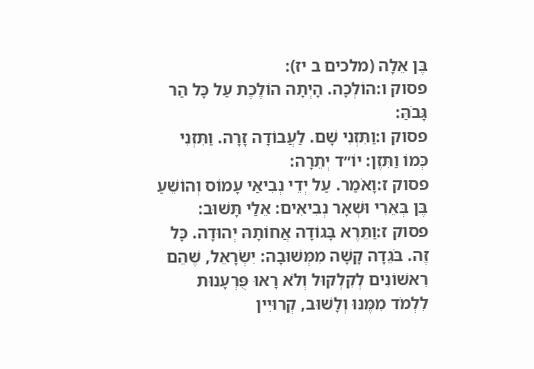בֶּן אֵלָה (מלכים ב יז):
פסוק ו:הוֹלְכָה. הָיְתָה הוֹלֶכֶת עַל כָּל הַר גָּבֹהַּ:
פסוק ו:וַתִּזְנִי שָׁם. לַעֲבוֹדָה זָרָה. וַתִּזְנִי כְּמוֹ וַתִּזֶן: יוֹ״ד יְתֵרָה:
פסוק ז:וָאֹמַר. עַל יְדֵי נְבִיאַי עָמוֹס וְהוֹשֵׁעַ בֶּן בְּאֵרִי וּשְׁאָר נְבִיאִים: אֵלַי תָּשׁוּב:
פסוק ז:וַתֵּרֶא בָּגוֹדָה אֲחוֹתָהּ יְהוּדָה. כָּל זֶה. בֹּגֵדָה קָשָׁה מִמְּשׁוּבָה: יִשְׂרָאֵל, שֶׁהֵם רִאשׁוֹנִים לְקִלְקוּל וְלֹא רָאוּ פֻּרְעָנוּת לִלְמֹד מִמֶּנּוּ וְלָשׁוּב, קְרוּיִין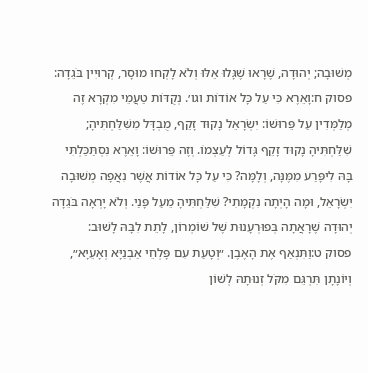מְשׁוּבָה; יְהוּדָה, שֶׁרָאוּ שֶׁגָּלוּ אֵלּוּ וְלֹא לָקְחוּ מוּסָר, קְרוּיִין בֹּגֵדָה:
פסוק ח:וָאֵרֶא כִּי עַל כָּל אוֹדוֹת וגו׳. נְקֻדּוֹת טַעֲמֵי מִקְרָא זֶה מְלַמְּדִין עַל פֵּרוּשׁוֹ: יִשְׂרָאֵל נָקוּד זָקֵף, מֻבְדָּל מִשִּׁלַּחְתִּיהָ; שִׁלַּחְתִּיהָ נָקוּד זָקֵף גָּדוֹל לְעַצְמוֹ. וְזֶה פֵּרוּשׁוֹ: וָאֵרֶא נִסְתַּכַּלְתִּי בָּהּ לִיפָּרַע מִמֶּנָּה, וְלָמָּה? כִּי עַל כָּל אוֹדוֹת אֲשֶׁר נִאֲפָה מְשׁוּבָה יִשְׂרָאֵל, וּמָה הָיְתָה נִקְמָתִי? שִׁלַּחְתִּיהָ מֵעַל פָּנַי. וְלֹא יָרְאָה בֹּגֵדָה יְהוּדָה שֶׁרָאֲתָה בְּפוּרְעָנוּת שֶׁל שׁוֹמְרוֹן, לָתֵת לִבָּהּ לָשׁוּב:
פסוק ט:וַתִּנְאַף אֶת הָאֶבֶן. ״וְטָעַת עִם פָּלְחֵי אַבְנַיָּא וְאָעֵיָא״, וְיוֹנָתָן תִּרְגֵּם מִקֹּל זְנוּתָהּ לְשׁוֹן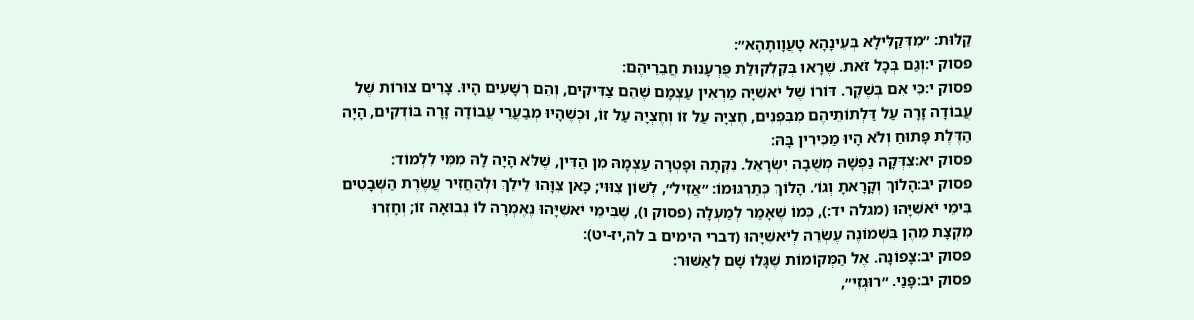קַלּוּת: ״מִדְּקַלִּילָא בְּעֵינָהָא טָעֲוָותָהָא״:
פסוק י:וְגַם בְּכָל זֹאת. שֶׁרָאוּ בְּקִלְקוּלַת פֻּרְעָנוּת חֲבֵרֵיהֶם:
פסוק י:כִּי אִם בְּשֶׁקֶר. דּוֹרוֹ שֶׁל יֹאשִׁיָּה מַרְאִין עַצְמָם שֶׁהֵם צַדִּיקִים, וְהֵם רְשָׁעִים הָיוּ. צָרִים צוּרוֹת שֶׁל עֲבוֹדָה זָרָה עַל דַּלְתוֹתֵיהֶם מִבִּפְנִים, חֶצְיָהּ עַל זוֹ וְחֶצְיָהּ עַל זוֹ, וּכְשֶׁהָיוּ מְבַעֲרֵי עֲבוֹדָה זָרָה בּוֹדְקִים, הָיָה הַדֶּלֶת פָּתוּחַ וְלֹא הָיוּ מַכִּירִין בָּהּ:
פסוק יא:צִדְּקָה נַפְשָׁהּ מְשֻׁבָה יִשְׂרָאֵל. נִקְּתָה וּפָטְרָה עַצְמָהּ מִן הַדִּין, שֶׁלֹּא הָיָה לָהּ מִמִּי לִלְמוֹד:
פסוק יב:הָלוֹךְ וְקָרָאתָ וְגוֹ׳. הָלוֹךְ כְּתַרְגּוּמוֹ: ״אֲזִיל״, לְשׁוֹן צִוּוּי; כָּאן צִוָּהוּ לֵילֵךְ וּלְהַחֲזִיר עֲשֶׂרֶת הַשְּׁבָטִים בִּימֵי יֹאשִׁיָּהוּ (מגלה יד:), כְּמוֹ שֶׁאָמַר לְמַעְלָה (פסוק ו), שֶׁבִּימֵי יֹאשִׁיָּהוּ נֶאֶמְרָה לוֹ נְבוּאָה זוֹ; וְחָזְרוּ מִקְצָת מֵהֶן בִּשְׁמוֹנֶה עֶשְׂרֵה לְיֹאשִׁיָּהוּ (דברי הימים ב לה,יז-יט):
פסוק יב:צָפוֹנָה. אֶל הַמְּקוֹמוֹת שֶׁגָּלוּ שָׁם לְאַשּׁוּר:
פסוק יב:פָּנַי. ״רוּגְזִי״,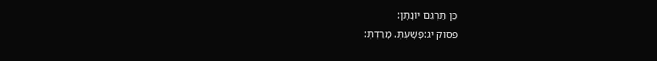כֵּן תַּרְגֵּם יוֹנָתָן:
פסוק יג:פָּשָׁעְתְּ. מָרַדְתְּ: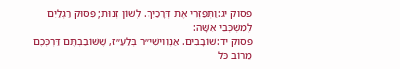פסוק יג:וַתְּפַזְּרִי אֶת דְּרָכַיִךְ. לְשׁוֹן זְנוּת; פִּסּוּק רַגְלַיִם לְמִשְׁכְּבֵי אִשָּׁה:
פסוק יד:שׁוֹבָבִים. אַנְוִוישִׁי״ר בְּלַעַ״ז, שֶׁשּׁוֹבַבְתֶּם דַּרְכְּכֶם מֵרוֹב כֹּל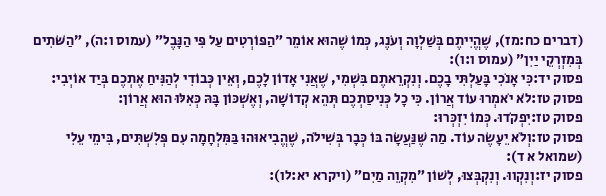(דברים כח:מז), שֶׁהֱיִיתֶם בְּשַׁלְוָה וְעֹנֶג, כְּמוֹ שֶׁהוּא אוֹמֵר ״הַפּוֹרְטִים עַל פִּי הַנָּבֶל״ (עמוס ו:ה), ״הַשֹּׁתִים בְּמִזְרְקֵי יַיִן״ (עמוס ו:ו):
פסוק יד:כִּי אָנֹכִי בָּעַלְתִּי בָכֶם. וְנִקְרֵאתֶם בִּשְׁמִי, שֶׁאֲנִי אָדוֹן לָכֶם, וְאֵין כְּבוֹדִי לְהַנִּיחַ אֶתְכֶם בְּיַד אוֹיְבִי:
פסוק טז:לֹא יֹאמְרוּ עוֹד אֲרוֹן. כִּי כָל כְּנִיסַתְכֶם תְּהֵא קְדוֹשָׁה, וְאֶשְׁכּוֹן בָּהּ כְּאִלּוּ הוּא אֲרוֹן:
פסוק טז:יִפְקֹדוּ. כְּמוֹ יִזְכְּרוּ:
פסוק טז:וְלֹא יֵעָשֶׂה עוֹד. מַה שֶּׁנַּעֲשָׂה בּוֹ כְּבָר בְּשִׁילֹה, שֶׁהֱבִיאוּהוּ בַּמִּלְחָמָה עִם פְּלִשְׁתִּים, בִּימֵי עֵלִי (שמואל א ד):
פסוק יז:וְנִקְווּ. וְנִקְבְּצוּ, לְשׁוֹן ״מִקְוֵה מַיִם״ (ויקרא יא:לו):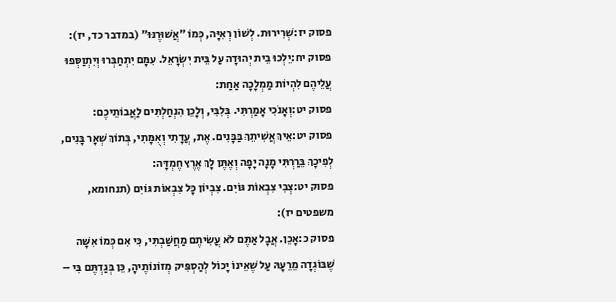פסוק יז:שְׁרִירוּת. לְשׁוֹן רְאִיָּה, כְּמוֹ ״אֲשׁוּרֶנּוּ״ (במדבר כד, יז):
פסוק יח:יֵלְכוּ בֵית יְהוּדָה עַל בֵּית יִשְׂרָאֵל. עִמָּם יִתְחַבְּרוּ וְיִתְוַסְּפוּ עֲלֵיהֶם לִהְיוֹת מַמְלָכָה אַחַת:
פסוק יט:וְאָנֹכִי אָמַרְתִּי. בְּלִבִּי, וְלָכֵן הִנְחַלְתִּים לַאֲבוֹתֵיכֶם:
פסוק יט:אֵיךְ אֲשִׁיתֵךְ בַּבָּנִים. אֶת, עֲדָתִי וְאֻמָּתִי, בְּתוֹךְ שְׁאָר בָּנִים, לְפִיכָךְ בֵּרַרְתִּי מָנָה יָפָה וְאֶתֶּן לָךְ אֶרֶץ חֶמְדָּה:
פסוק יט:צְבִי צִבְאוֹת גּוֹיִם. צִבְיוֹן כָּל צִבְאוֹת גּוֹיִם (תנחומא, משפטים יז):
פסוק כ:אָכֵן. אֲבָל אַתֶּם לֹא עֲשִׂיתֶם מַחֲשַׁבְתִּי, כִּי אִם כְּמוֹ אִשָּׁה שֶׁבּוֹגְדָה מֵרֵעָהּ עַל שֶׁאֵינוֹ יָכוֹל לְהַסְפִּיק מְזוֹנוֹתֶיהָ, כֵּן בְּגַדְתֶּם בִּי –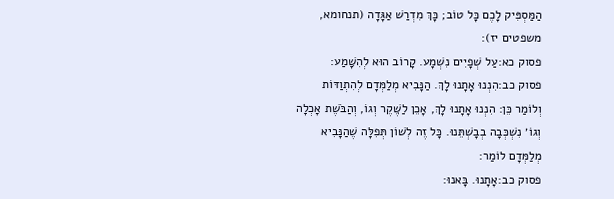הַמַּסְפִּיק לָכֶם כָּל טוֹב; כָּךְ מִדְרַשׁ אַגָּדָה (תנחומא, משפטים יז):
פסוק כא:עַל שְׁפָיִים נִשְׁמָע. קָרוֹב הוּא לְהִשָּׁמַע:
פסוק כב:הִנְנוּ אָתָנוּ לָךְ. הַנָּבִיא מְלַמְּדָם לְהִתְוַדּוֹת וְלוֹמַר כֵּן: הִנְנוּ אָתָנוּ לָךְ, אָכֵן לַשֶּׁקֶר וְגוֹ, וְהַבֹּשֶׁת אָכְלָה וְגוֹ׳ נִשְׁכְּבָה בְבָשְׁתֵּנוּ. כָּל זֶה לְשׁוֹן תְּפִלָּה שֶׁהַנָּבִיא מְלַמְּדָם לוֹמַר:
פסוק כב:אָתָנוּ. בָּאנוּ: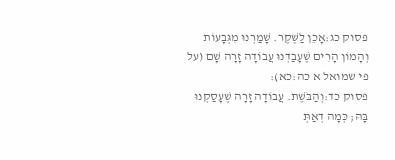פסוק כג:אָכֵן לַשֶּׁקֶר. שָׁמַרְנוּ מִגְּבָעוֹת וְהָמוֹן הָרִים שֶׁעָבַדְנוּ עֲבוֹדָה זָרָה שָׁם (על פי שמואל א כה:כא):
פסוק כד:וְהַבֹּשֶׁת. עֲבוֹדָה זָרָה שֶׁעָסַקְנוּ בָּהּ; כְּמָה דְאַתְּ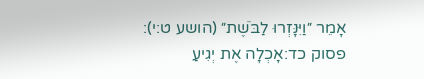אָמֵר ״וַיִּנָּזְרוּ לַבֹּשֶׁת״ (הושע ט:י):
פסוק כד:אָכְלָה אֶת יְגִיעַ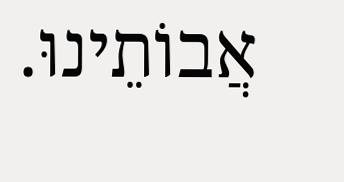אֲבוֹתֵינוּ.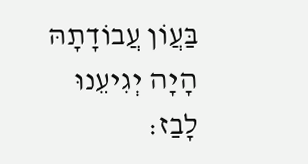בַּעֲוֹן עֲבוֹדָתָהּ הָיָה יְגִיעֵנוּ לָבַז: